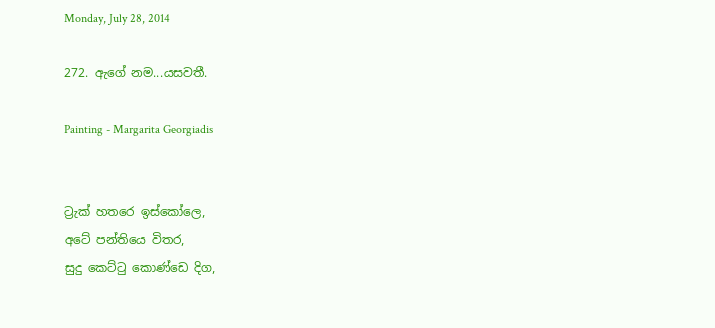Monday, July 28, 2014

272. ඇගේ නම...යසවතී.

Painting - Margarita Georgiadis


ට්‍රැක් හතරෙ ඉස්කෝලෙ,
අටේ පන්තියෙ විතර,
සුදු කෙට්ටු කොණ්ඩෙ දිග,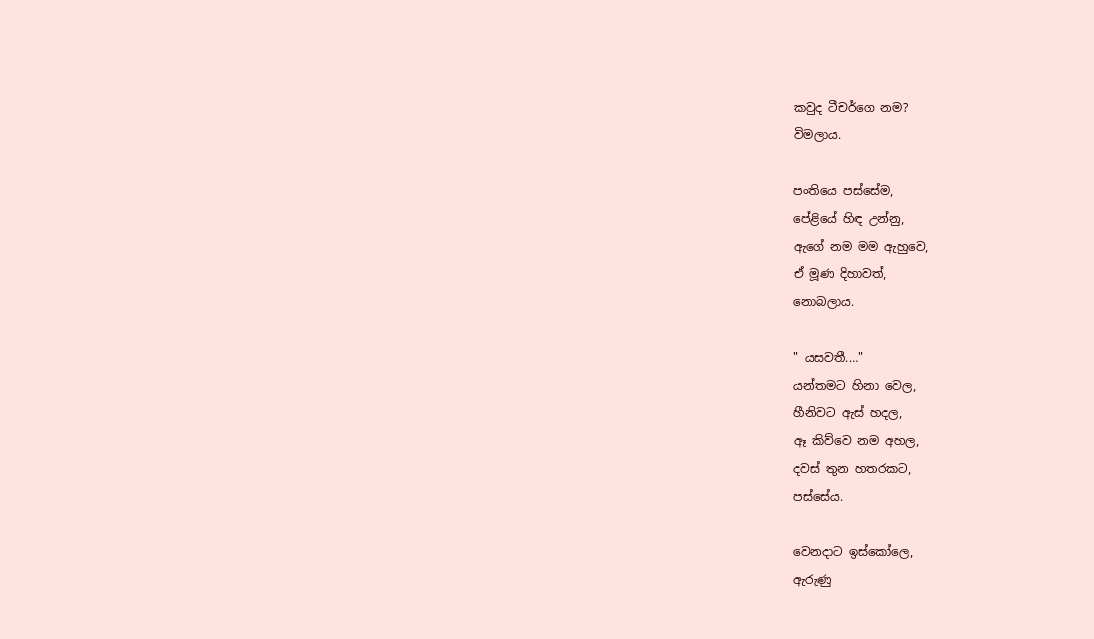කවුද ටීචර්ගෙ නම?
විමලාය.

පංතියෙ පස්සේම,
පේළියේ හිඳ උන්නු,
ඇගේ නම මම ඇහුවෙ,
ඒ මූණ දිහාවත්,
නොබලාය.

" යසවතී.…"
යන්තමට හිනා වෙල,
හීනිවට ඇස් හදල,
ඈ කිව්වෙ නම අහල,
දවස් තුන හතරකට,
පස්සේය.

වෙනදාට ඉස්කෝලෙ,
ඇරුණු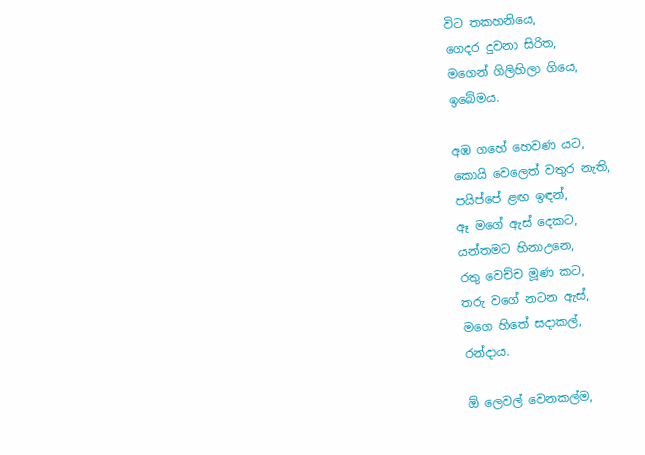විට තකහනියෙ,
ගෙදර දුවනා සිරිත,
මගෙන් ගිලිහිලා ගියෙ,
ඉබේමය.

අඹ ගහේ හෙවණ යට,
කොයි වෙලෙත් වතුර නැති,
පයිප්පේ ළඟ ඉඳන්,
ඈ මගේ ඇස් දෙකට,
යන්තමට හිනාඋනෙ,
රතු වෙච්ච මූණ කට,
තරු වගේ නටන ඇස්,
මගෙ හිතේ සදාකල්,
රන්දාය.

ඕ ලෙවල් වෙනකල්ම,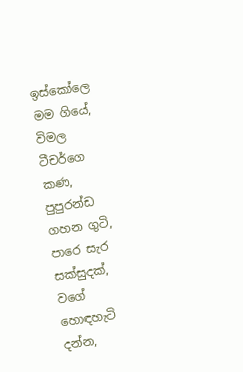ඉස්කෝලෙ මම ගියේ,
විමල ටීචර්ගෙ කණ,
පුපුරන්ඩ ගහන ගුටි,
පාරෙ සැර සක්සුදක්,
වගේ හොඳහැටි දන්න,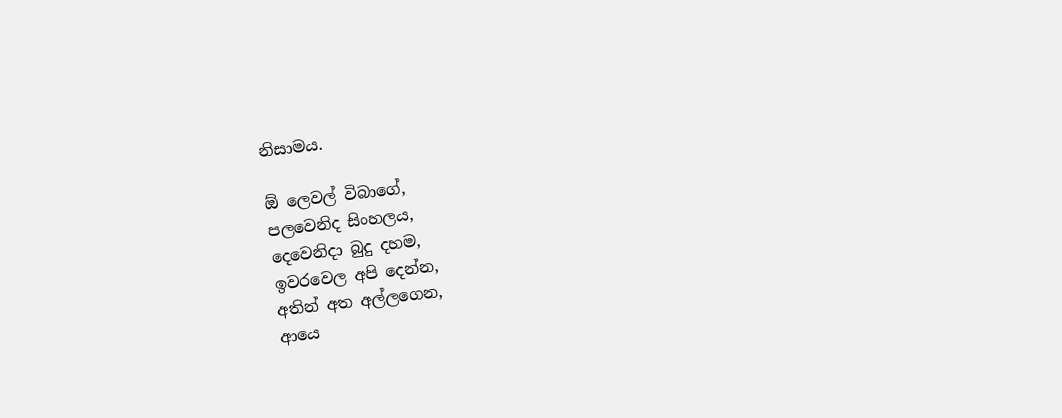නිසාමය.

ඕ ලෙවල් විබාගේ,
පලවෙනිද සිංහලය,
දෙවෙනිදා බුදු දහම,
ඉවරවෙල අපි දෙන්න,
අතින් අත අල්ලගෙන,
ආයෙ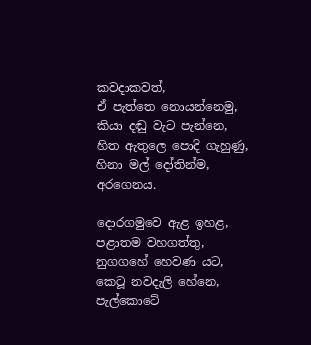කවදාකවත්,
ඒ පැත්තෙ නොයන්නෙමු,
කියා දඬු වැට පැන්නෙ,
හිත ඇතුලෙ පොදි ගැහුණු,
හිනා මල් දෝතින්ම,
අරගෙනය.

දොරගමුවෙ ඇළ ඉහළ,
පළාතම වහගත්තු,
නුගගහේ හෙවණ යට,
කෙටූ නවදැලි හේනෙ,
පැල්කොටේ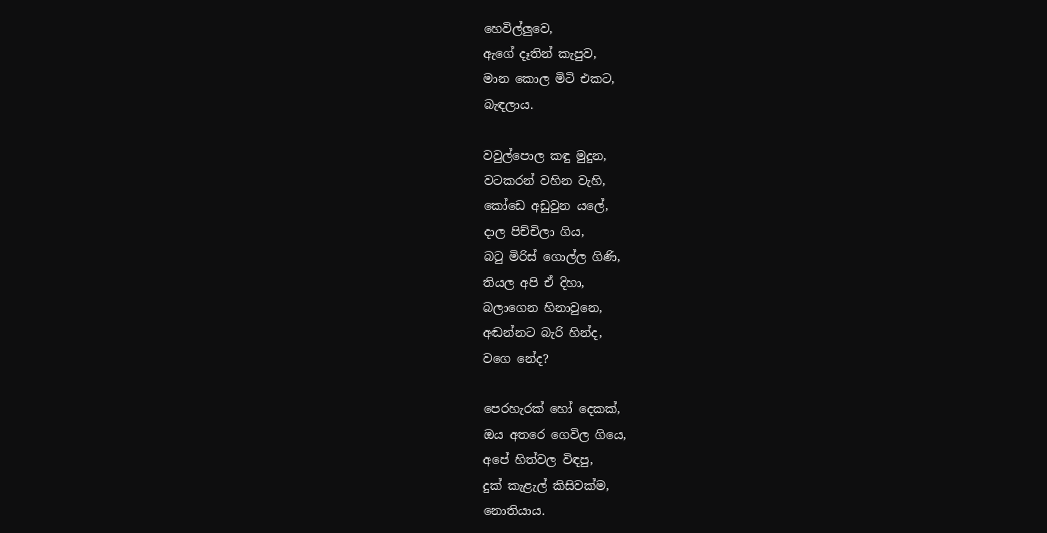හෙවිල්ලුවෙ,
ඇගේ දෑතින් කැපුව,
මාන කොල මිටි එකට,
බැඳලාය.

වවුල්පොල කඳු මුදුන,
වටකරන් වහින වැහි,
කෝඩෙ අඩුවුන යලේ,
දාල පිච්චිලා ගිය,
බටු මිරිස් ගොල්ල ගිණි,
තියල අපි ඒ දිහා,
බලාගෙන හිනාවුනෙ,
අඬන්නට බැරි හින්ද,
වගෙ නේද?

පෙරහැරක් හෝ දෙකක්,
ඔය අතරෙ ගෙවිල ගියෙ,
අපේ හිත්වල විඳපු,
දුක් කැළැල් කිසිවක්ම,
නොතියාය.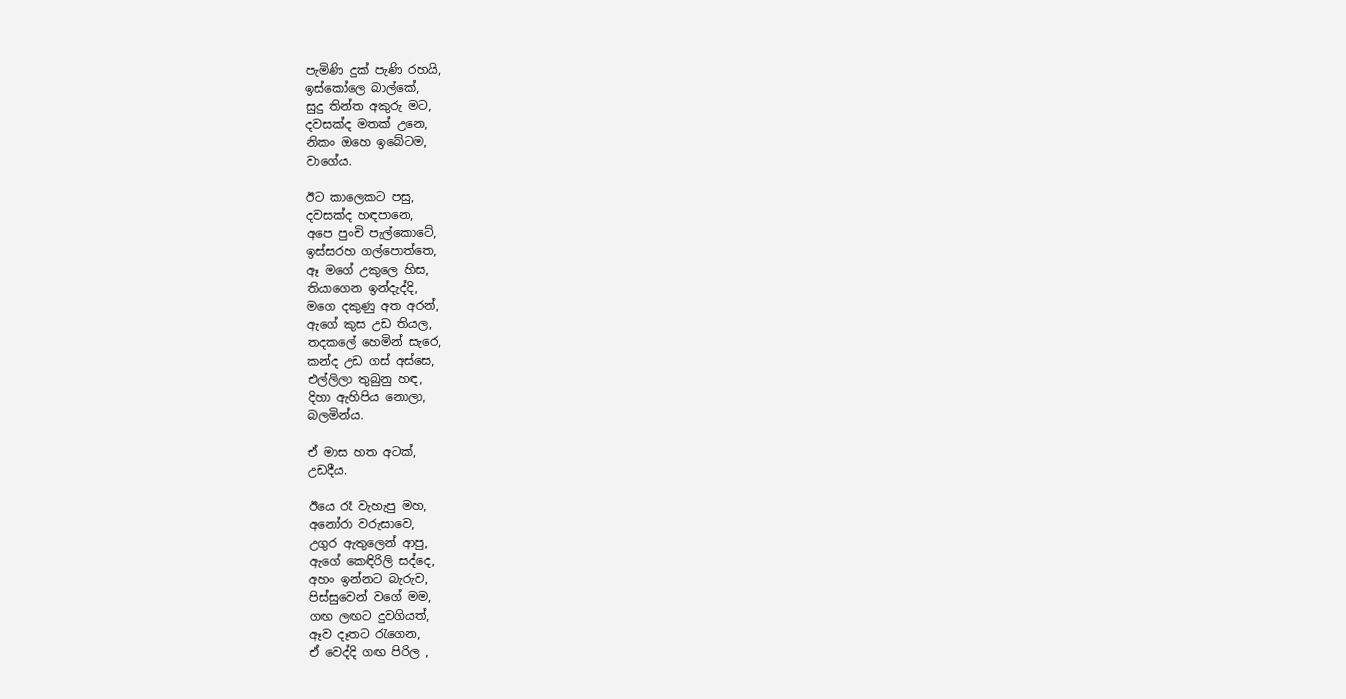පැමිණි දුක් පැණි රහයි,
ඉස්කෝලෙ බාල්කේ,
සුදු තින්ත අකුරු මට,
දවසක්ද මතක් උනෙ,
නිකං ඔහෙ ඉබේටම,
වාගේය.

ඊට කාලෙකට පසු,
දවසක්ද හඳපානෙ,
අපෙ පුංචි පැල්කොටේ,
ඉස්සරහ ගල්පොත්තෙ,
ඈ මගේ උකුලෙ හිස,
තියාගෙන ඉන්දැද්දි,
මගෙ දකුණු අත අරන්,
ඇගේ කුස උඩ තියල,
තදකලේ හෙමින් සැරෙ,
කන්ද උඩ ගස් අස්සෙ,
එල්ලිලා තුබුනු හඳ,
දිහා ඇහිපිය නොලා,
බලමින්ය.

ඒ මාස හත අටක්,
උඩදීය.

ඊයෙ රෑ වැහැපු මහ,
අනෝරා වරුසාවෙ,
උගුර ඇතුලෙන් ආපු,
ඇගේ කෙඳිරිලි සද්දෙ,
අහං ඉන්නට බැරුව,
පිස්සුවෙන් වගේ මම,
ගඟ ලඟට දුවගියත්,
ඈව දෑතට රැගෙන,
ඒ වෙද්දි ගඟ පිරිල ,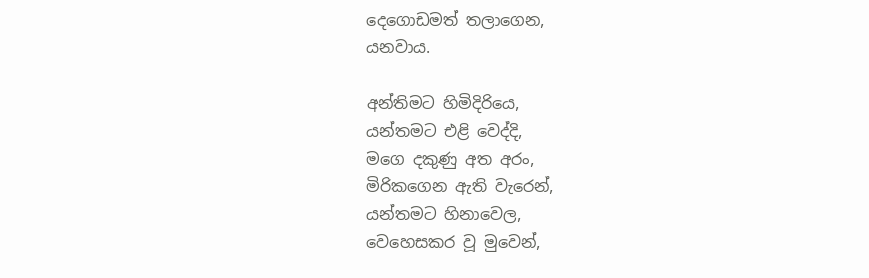දෙගොඩමත් තලාගෙන,
යනවාය.

අන්තිමට හිමිදිරියෙ,
යන්තමට එළි වෙද්දි,
මගෙ දකුණු අත අරං,
මිරිකගෙන ඇති වැරෙන්,
යන්තමට හිනාවෙල,
වෙහෙසකර වූ මුවෙන්,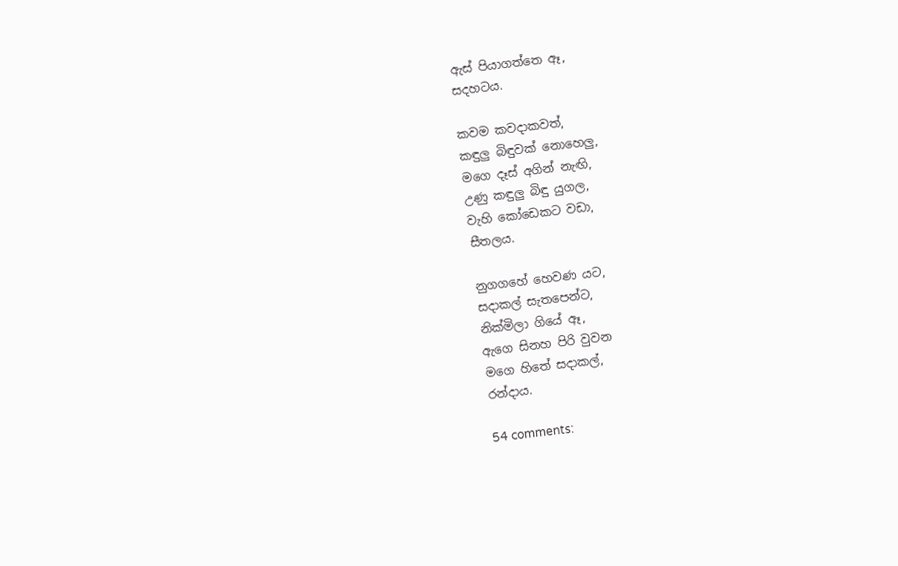ඇස් පියාගත්තෙ ඈ,
සදහටය.

කවම කවදාකවත්,
කඳුලු බිඳුවක් නොහෙලු,
මගෙ දෑස් අගින් නැඟි,
උණු කඳුලු බිඳු යුගල,
වැහි කෝඩෙකට වඩා,
සීතලය.

නුගගහේ හෙවණ යට,
සදාකල් සැතපෙන්ට,
නික්මිලා ගියේ ඈ,
ඇගෙ සිනහ පිරි වුවන
මගෙ හිතේ සදාකල්,
රන්දාය.

54 comments: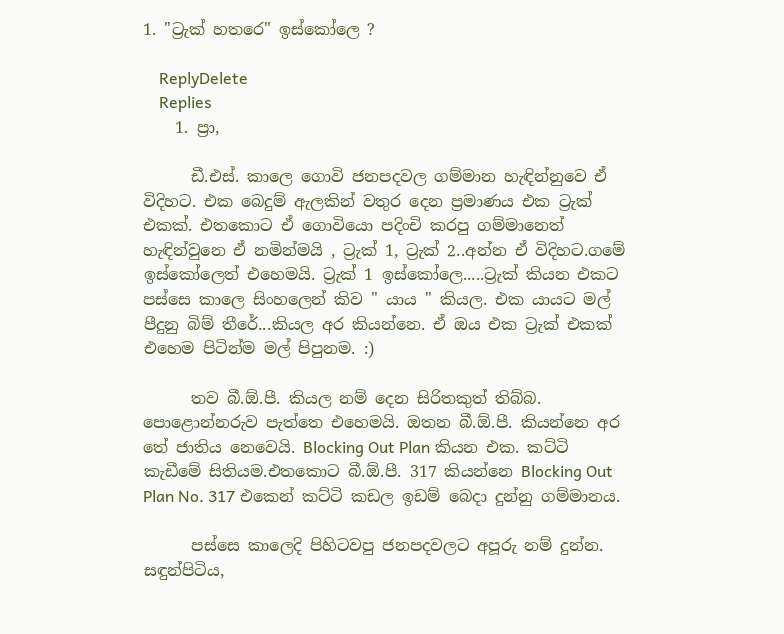1. "ට්‍රැක් හතරෙ" ඉස්කෝලෙ ?

    ReplyDelete
    Replies
    1. ප්‍රා,

      ඩී.එස්. කාලෙ ගොවි ජනපදවල ගම්මාන හැඳින්නුවෙ ඒ විදිහට. එක බෙදුම් ඇලකින් වතුර දෙන ප්‍රමාණය එක ට්‍රැක් එකක්. එතකොට ඒ ගොවියො පදිංචි කරපු ගම්මානෙත් හැඳින්වුනෙ ඒ නමින්මයි , ට්‍රැක් 1, ට්‍රැක් 2..අන්න ඒ විදිහට.ගමේ ඉස්කෝලෙත් එහෙමයි. ට්‍රැක් 1 ඉස්කෝලෙ.....ට්‍රැක් කියන එකට පස්සෙ කාලෙ සිංහලෙන් කිව " යාය " කියල. එක යායට මල් පීදුනු බිම් තීරේ...කියල අර කියන්නෙ. ඒ ඔය එක ට්‍රැක් එකක් එහෙම පිටින්ම මල් පිපුනම. :)

      තව බී.ඕ.පී. කියල නම් දෙන සිරිතකුත් තිබ්බ. පොළොන්නරුව පැත්තෙ එහෙමයි. ඔතන බී.ඕ.පී. කියන්නෙ අර තේ ජාතිය නෙවෙයි. Blocking Out Plan කියන එක. කට්ටි කැඩීමේ සිතියම.එතකොට බී.ඕ.පී. 317 කියන්නෙ Blocking Out Plan No. 317 එකෙන් කට්ටි කඩල ඉඩම් බෙදා දුන්නු ගම්මානය.

      පස්සෙ කාලෙදි පිහිටවපු ජනපදවලට අපූරු නම් දුන්න. සඳුන්පිටිය,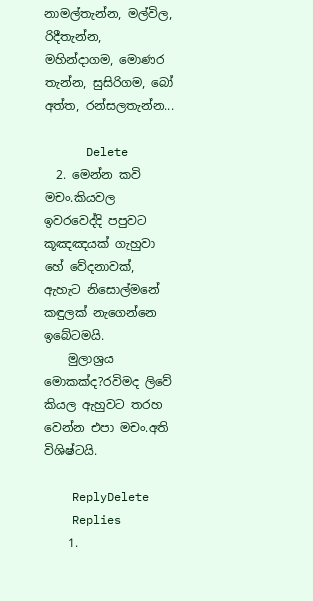නාමල්තැන්න, මල්විල, රිදීතැන්න, මහින්දාගම, මොණර තැන්න, සුසිරිගම, බෝ අත්ත, රන්සලතැන්න...

      Delete
  2. මෙන්න කවි මචං.කියවල ඉවරවෙද්දි පපුවට කූඤඤයක් ගැහුවා හේ වේදනාවක්, ඇහැට නිසොල්මනේ කඳුලක් නැගෙන්නෙ ඉබේටමයි.
    මුලාශ්‍රය මොකක්ද?රවිමද ලිවේ කියල ඇහුවට තරහ වෙන්න එපා මචං.අති විශිෂ්ටයි.

    ReplyDelete
    Replies
    1.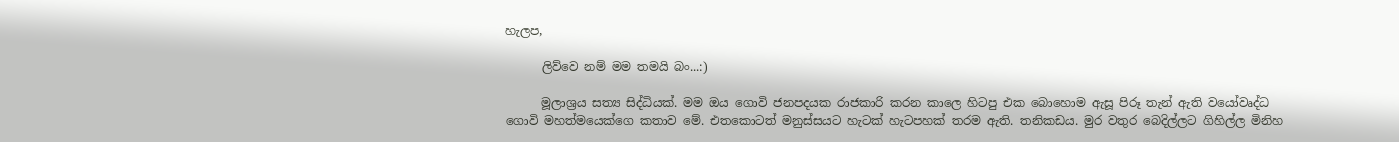හැලප,

      ලිව්වෙ නම් මම තමයි බං...:)

      මූලාශ්‍රය සත්‍ය සිද්ධියක්. මම ඔය ගොවි ජනපදයක රාජකාරි කරන කාලෙ හිටපු එක බොහොම ඇසූ පිරූ තැන් ඇති වයෝවෘද්ධ ගොවි මහත්මයෙක්ගෙ කතාව මේ. එතකොටත් මනුස්සයට හැටක් හැටපහක් තරම ඇති. තනිකඩය. මුර වතුර බෙදිල්ලට ගිහිල්ල මිනිහ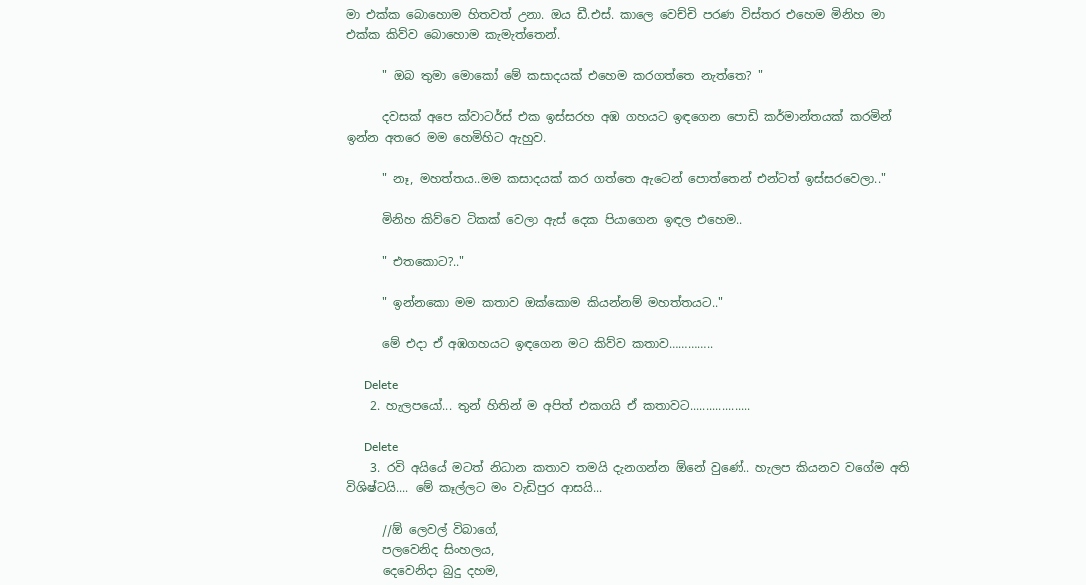මා එක්ක බොහොම හිතවත් උනා. ඔය ඩී.එස්. කාලෙ වෙච්චි පරණ විස්තර එහෙම මිනිහ මා එක්ක කිව්ව බොහොම කැමැත්තෙන්.

      " ඔබ තුමා මොකෝ මේ කසාදයක් එහෙම කරගත්තෙ නැත්තෙ? "

      දවසක් අපෙ ක්වාටර්ස් එක ඉස්සරහ අඹ ගහයට ඉඳගෙන පොඩි කර්මාන්තයක් කරමින් ඉන්න අතරෙ මම හෙමිහිට ඇහුව.

      " නෑ, මහත්තය..මම කසාදයක් කර ගත්තෙ ඇටෙන් පොත්තෙන් එන්ටත් ඉස්සරවෙලා.."

      මිනිහ කිව්වෙ ටිකක් වෙලා ඇස් දෙක පියාගෙන ඉඳල එහෙම..

      " එතකොට?.."

      " ඉන්නකො මම කතාව ඔක්කොම කියන්නම් මහත්තයට.."

      මේ එදා ඒ අඹගහයට ඉඳගෙන මට කිව්ව කතාව…………..

      Delete
    2. හැලපයෝ... තුන් හිතින් ම අපිත් එකගයි ඒ කතාවට...................

      Delete
    3. රවි අයියේ මටත් නිධාන කතාව තමයි දැනගන්න ඕනේ වුණේ.. හැලප කියනව වගේම අති විශිෂ්ටයි.... මේ කෑල්ලට මං වැඩිපුර ආසයි...

      //ඕ ලෙවල් විබාගේ,
      පලවෙනිද සිංහලය,
      දෙවෙනිදා බුදු දහම,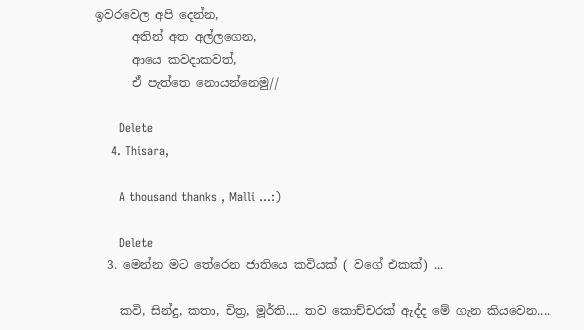ඉවරවෙල අපි දෙන්න,
      අතින් අත අල්ලගෙන,
      ආයෙ කවදාකවත්,
      ඒ පැත්තෙ නොයන්නෙමු//

      Delete
    4. Thisara,

      A thousand thanks , Malli ...:)

      Delete
  3. මෙන්න මට තේරෙන ජාතියෙ කවියක් ( වගේ එකක්) ...

    කවි, සින්දු, කතා, චිත්‍ර, මූර්ති.... තව කොච්චරක් ඇද්ද මේ ගැන කියවෙන....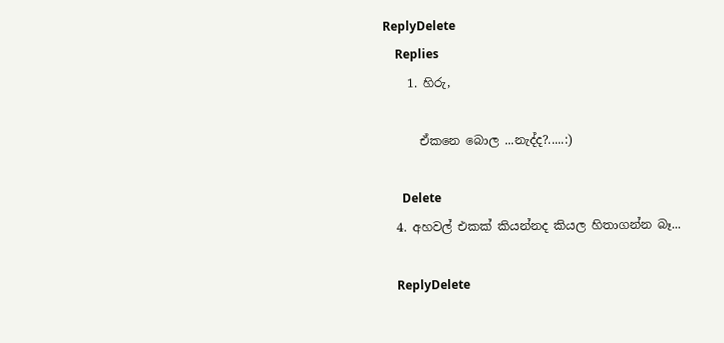ReplyDelete
    Replies
    1. හිරු,

      ඒකනෙ බොල ...නැද්ද?.....:)

      Delete
  4. අහවල් එකක් කියන්නද කියල හිතාගන්න බෑ...

    ReplyDelete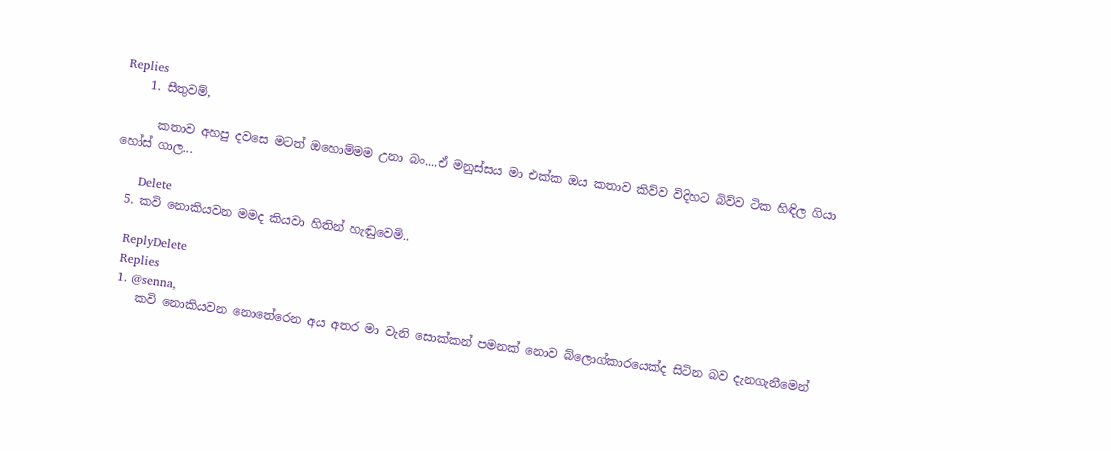Replies
    1. සීතුවම්,

      කතාව අහපු දවසෙ මටත් ඔහොම්මම උනා බං....ඒ මනුස්සය මා එක්ක ඔය කතාව කිව්ව විදිහට බිව්ව ටික හිඳිල ගියා හෝස් ගාල...

      Delete
  5. කවි නොකියවන මමද කියවා හිතින් හැඬුවෙමි..

    ReplyDelete
    Replies
    1. @senna,
      කවි නොකියවන නොතේරෙන අය අතර මා වැනි සොක්කන් පමනක් නොව බ්ලොග්කාරයෙක්ද සිටින බව දැනගැනීමෙන්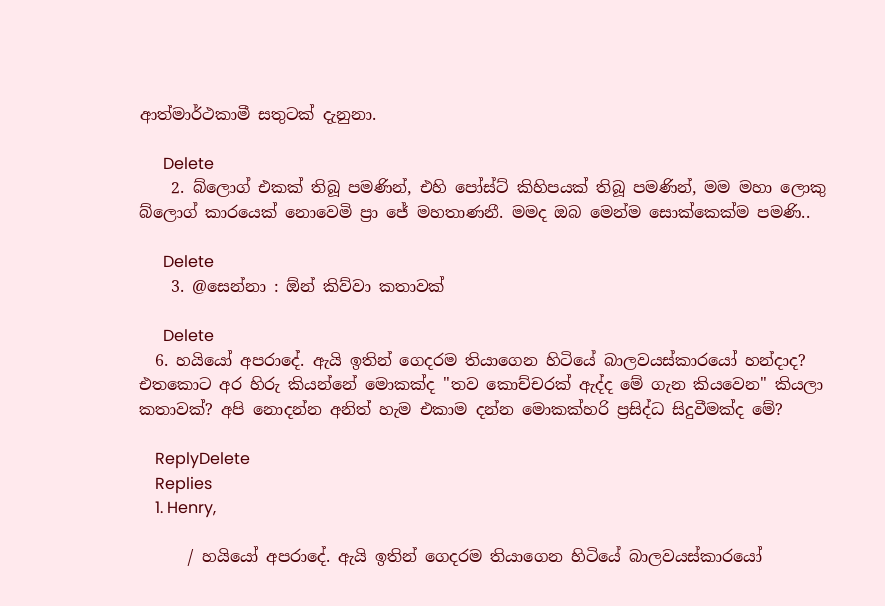ආත්මාර්ථකාමී සතුටක් දැනුනා.

      Delete
    2. බ්ලොග් එකක් තිබූ පමණින්, එහි පෝස්ට් කිහිපයක් තිබූ පමණින්, මම මහා ලොකු බ්ලොග් කාරයෙක් නොවෙමි ප්‍රා ජේ මහතාණනී. මමද ඔබ මෙන්ම සොක්කෙක්ම පමණි..

      Delete
    3. @සෙන්නා : ඕන් කිව්වා කතාවක්

      Delete
  6. හයියෝ අපරාදේ. ඇයි ඉතින් ගෙදරම තියාගෙන හිටියේ බාලවයස්කාරයෝ හන්දාද? එතකොට අර හිරු කියන්නේ මොකක්ද "තව කොච්චරක් ඇද්ද මේ ගැන කියවෙන" කියලා කතාවක්? අපි නොදන්න අනිත් හැම එකාම දන්න මොකක්හරි ප්‍රසිද්ධ සිදුවීමක්ද මේ?

    ReplyDelete
    Replies
    1. Henry,

      / හයියෝ අපරාදේ. ඇයි ඉතින් ගෙදරම තියාගෙන හිටියේ බාලවයස්කාරයෝ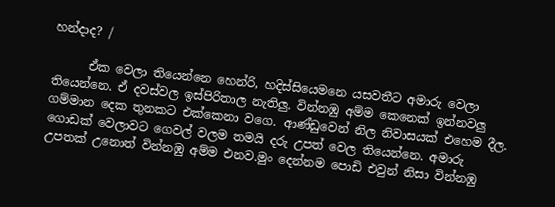හන්දාද? /

      ඒක වෙලා තියෙන්නෙ හෙන්රි, හදිස්සියෙමනෙ යසවතීට අමාරු වෙලා තියෙන්නෙ. ඒ දවස්වල ඉස්පිරිතාල නැතිලු. වින්නඹු අම්ම කෙනෙක් ඉන්නවලු ගම්මාන දෙක තුනකට එක්කෙනා වගෙ. ආණ්ඩුවෙන් නිල නිවාසයක් එහෙම දීල. ගොඩක් වෙලාවට ගෙවල් වලම තමයි දරු උපත් වෙල තියෙන්නෙ. අමාරු උපතක් උනොත් වින්නඹු අම්ම එනව.මුං දෙන්නම පොඩි එවුන් නිසා වින්නඹු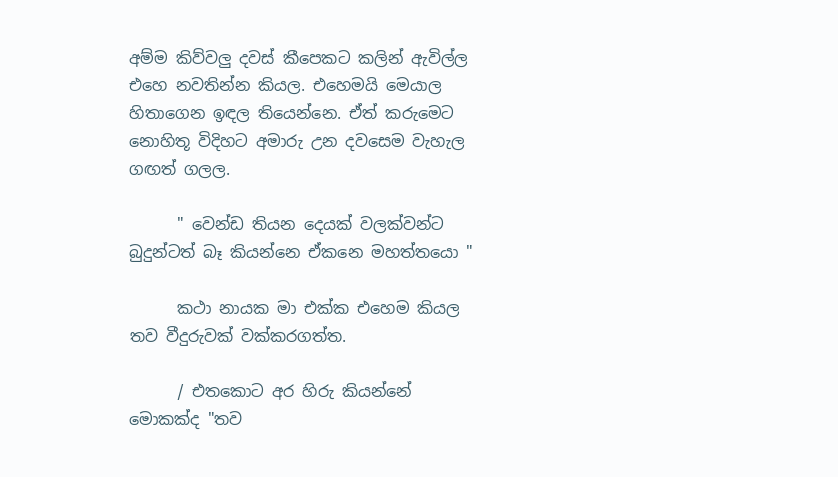අම්ම කිව්වලු දවස් කීපෙකට කලින් ඇවිල්ල එහෙ නවතින්න කියල. එහෙමයි මෙයාල හිතාගෙන ඉඳල තියෙන්නෙ. ඒත් කරුමෙට නොහිතූ විදිහට අමාරු උන දවසෙම වැහැල ගඟත් ගලල.

      " වෙන්ඩ තියන දෙයක් වලක්වන්ට බුදුන්ටත් බෑ කියන්නෙ ඒකනෙ මහත්තයො "

      කථා නායක මා එක්ක එහෙම කියල තව වීදුරුවක් වක්කරගත්ත.

      / එතකොට අර හිරු කියන්නේ මොකක්ද "තව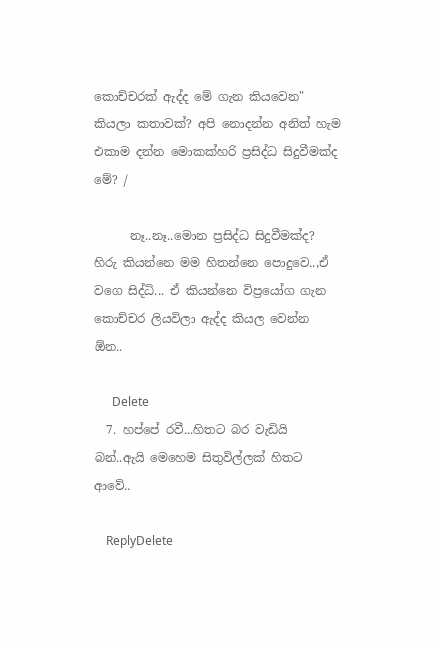කොච්චරක් ඇද්ද මේ ගැන කියවෙන" කියලා කතාවක්? අපි නොදන්න අනිත් හැම එකාම දන්න මොකක්හරි ප්‍රසිද්ධ සිදුවීමක්ද මේ? /

      නෑ..නෑ..මොන ප්‍රසිද්ධ සිදුවීමක්ද? හිරු කියන්නෙ මම හිතන්නෙ පොදුවෙ..,ඒ වගෙ සිද්ධි... ඒ කියන්නෙ විප්‍රයෝග ගැන කොච්චර ලියවිලා ඇද්ද කියල වෙන්න ඕන..

      Delete
  7. හප්පේ රවී...හිතට බර වැඩියි බන්..ඇයි මෙහෙම සිතුවිල්ලක් හිතට ආවේ..

    ReplyDelete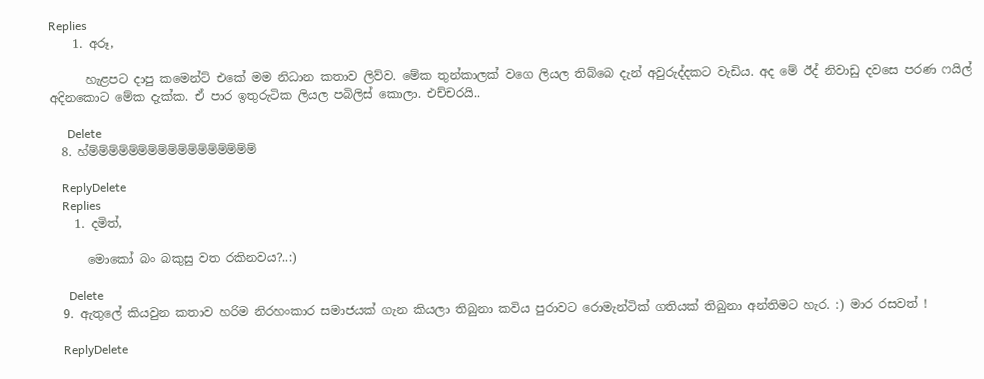Replies
    1. අරූ,

      හැළපට දාපු කමෙන්ට් එකේ මම නිධාන කතාව ලිව්ව. මේක තුන්කාලක් වගෙ ලියල තිබ්බෙ දැන් අවුරුද්දකට වැඩිය. අද මේ ඊද් නිවාඩු දවසෙ පරණ ෆයිල් අදිනකොට මේක දැක්ක. ඒ පාර ඉතුරුටික ලියල පබිලිස් කොලා. එච්චරයි..

      Delete
  8. හ්ම්ම්ම්ම්ම්ම්ම්ම්ම්ම්ම්ම්ම්ම්ම්ම්ම්

    ReplyDelete
    Replies
    1. දමිත්,

      මොකෝ බං බකුසු වත රකිනවය?..:)

      Delete
  9. ඇතුලේ කියවුන කතාව හරිම නිරහංකාර සමාජයක් ගැන කියලා තිබුනා කවිය පුරාවට රොමැන්ටික් ගතියක් තිබුනා අන්තිමට හැර. :) මාර රසවත් !

    ReplyDelete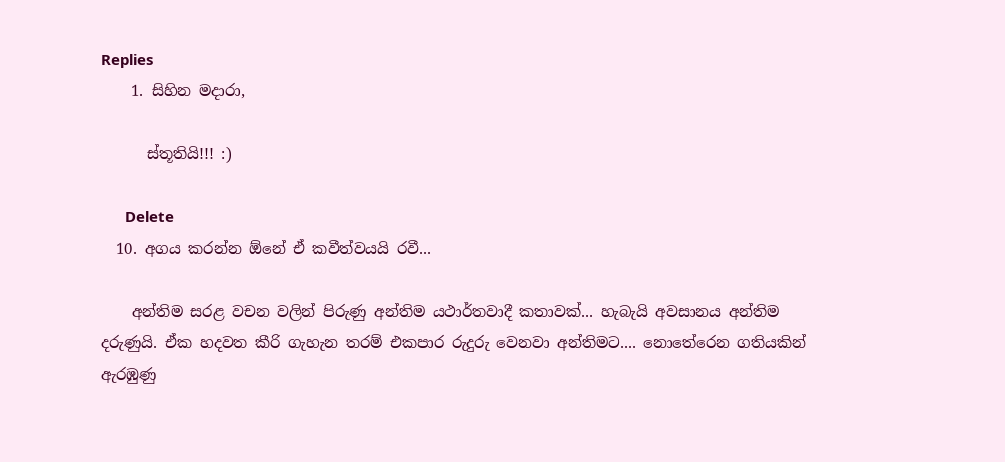Replies
    1. සිහින මදාරා,

      ස්තූතියි!!! :)

      Delete
  10. අගය කරන්න ඕනේ ඒ කවීත්වයයි රවී...

    අන්තිම සරළ වචන වලින් පිරුණු අන්තිම යථාර්තවාදී කතාවක්... හැබැයි අවසානය අන්තිම දරුණුයි. ඒක හදවත කීරි ගැහැන තරම් එකපාර රුදුරු වෙනවා අන්තිමට.... නොතේරෙන ගතියකින් ඇරඹුණු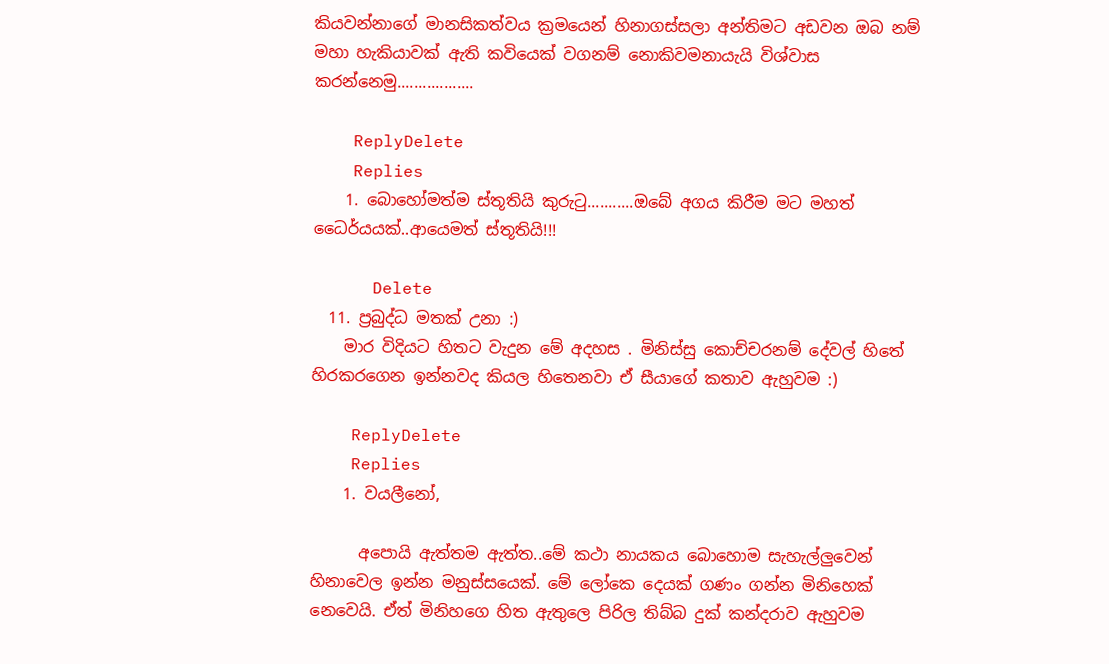කියවන්නාගේ මානසිකත්වය ක්‍රමයෙන් හිනාගස්සලා අන්තිමට අඩවන ඔබ නම් මහා හැකියාවක් ඇති කවියෙක් වගනම් නොකිවමනායැයි විශ්වාස කරන්නෙමු..................

    ReplyDelete
    Replies
    1. බොහෝමත්ම ස්තූතියි කුරුටු...........ඔබේ අගය කිරීම මට මහත් ධෛර්යයක්..ආයෙමත් ස්තූතියි!!!

      Delete
  11. ප්‍රබුද්ධ මතක් උනා :)
    මාර විදියට හිතට වැදුන මේ අදහස . මිනිස්සු කොච්චරනම් දේවල් හිතේ හිරකරගෙන ඉන්නවද කියල හිතෙනවා ඒ සීයාගේ කතාව ඇහුවම :)

    ReplyDelete
    Replies
    1. වයලීනෝ,

      අපොයි ඇත්තම ඇත්ත..මේ කථා නායකය බොහොම සැහැල්ලුවෙන් හිනාවෙල ඉන්න මනුස්සයෙක්. මේ ලෝකෙ දෙයක් ගණං ගන්න මිනිහෙක් නෙවෙයි. ඒත් මිනිහගෙ හිත ඇතුලෙ පිරිල තිබ්බ දුක් කන්දරාව ඇහුවම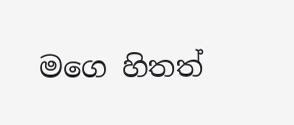මගෙ හිතත්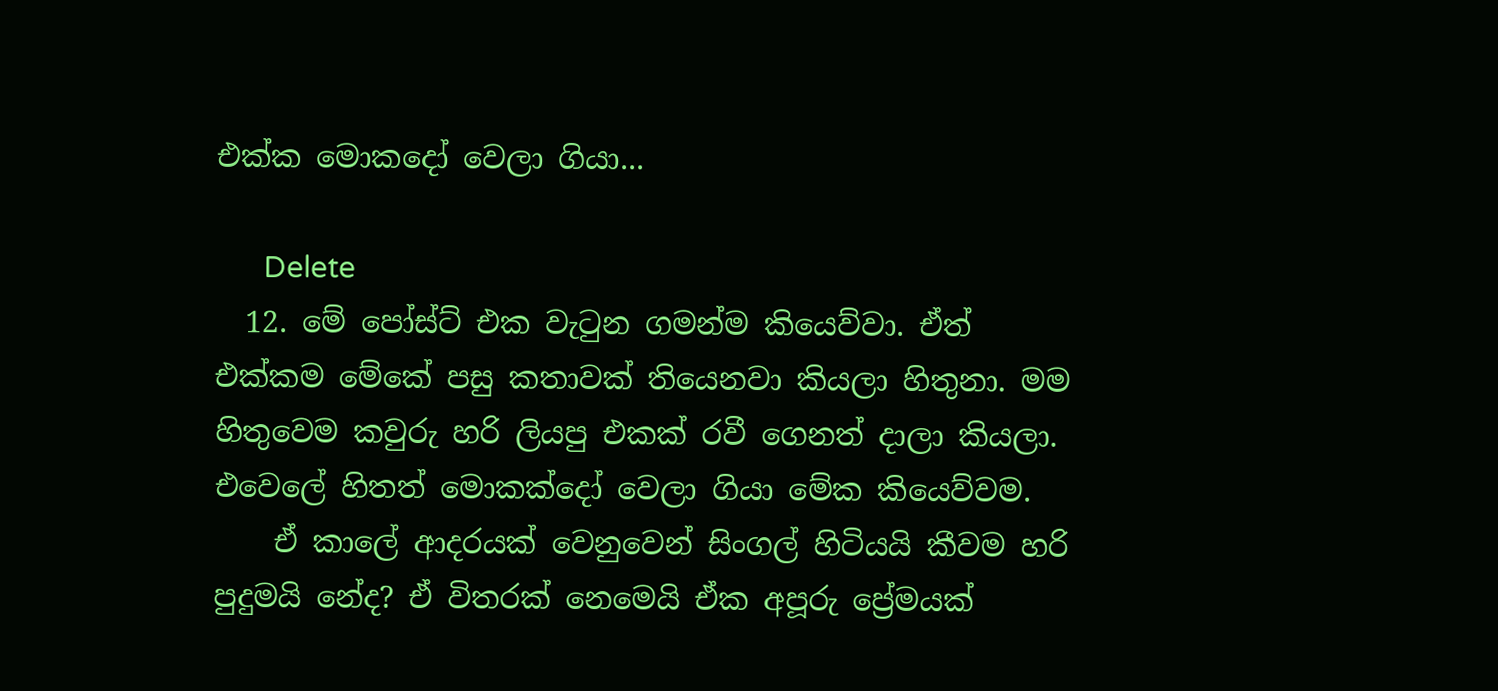එක්ක මොකදෝ වෙලා ගියා...

      Delete
  12. මේ පෝස්ට් එක වැටුන ගමන්ම කියෙව්වා. ඒත් එක්කම මේකේ පසු කතාවක් තියෙනවා කියලා හිතුනා. මම හිතුවෙම කවුරු හරි ලියපු එකක් රවී ගෙනත් දාලා කියලා. එවෙලේ හිතත් මොකක්දෝ වෙලා ගියා මේක කියෙව්වම.
    ඒ කාලේ ආදරයක් වෙනුවෙන් සිංගල් හිටියයි කීවම හරි පුදුමයි නේද? ඒ විතරක් නෙමෙයි ඒක අපූරු ප්‍රේමයක්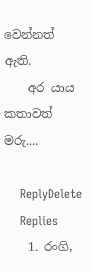වෙන්නත් ඇති.
    අර යාය කතාවත් මරු....

    ReplyDelete
    Replies
    1. රංගි,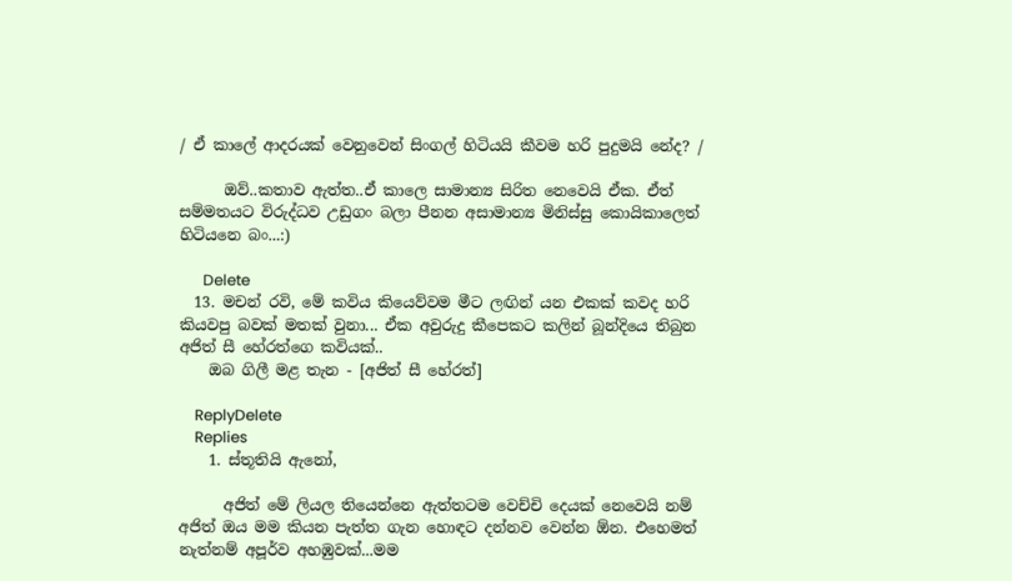/ ඒ කාලේ ආදරයක් වෙනුවෙන් සිංගල් හිටියයි කීවම හරි පුදුමයි නේද? /

      ඔව්..කතාව ඇත්ත..ඒ කාලෙ සාමාන්‍ය සිරිත නෙවෙයි ඒක. ඒත් සම්මතයට විරුද්ධව උඩුගං බලා පීනන අසාමාන්‍ය මිනිස්සු කොයිකාලෙත් හිටියනෙ බං...:)

      Delete
  13. මචන් රවි, මේ කවිය කියෙව්වම මීට ලඟින් යන එකක් කවද හරි කියවපු බවක් මතක් වුනා... ඒක අවුරුදු කීපෙකට කලින් බූන්දියෙ තිබුන අජිත් සී හේරත්ගෙ කවියක්..
    ඔබ ගිලී මළ තැන - [අජිත් සී හේරත්]

    ReplyDelete
    Replies
    1. ස්තූතියි ඇනෝ,

      අජිත් මේ ලියල තියෙන්නෙ ඇත්තටම වෙච්චි දෙයක් නෙවෙයි නම් අජිත් ඔය මම කියන පැත්ත ගැන හොඳට දන්නව වෙන්න ඕන. එහෙමත් නැත්නම් අපූර්ව අහඹුවක්...මම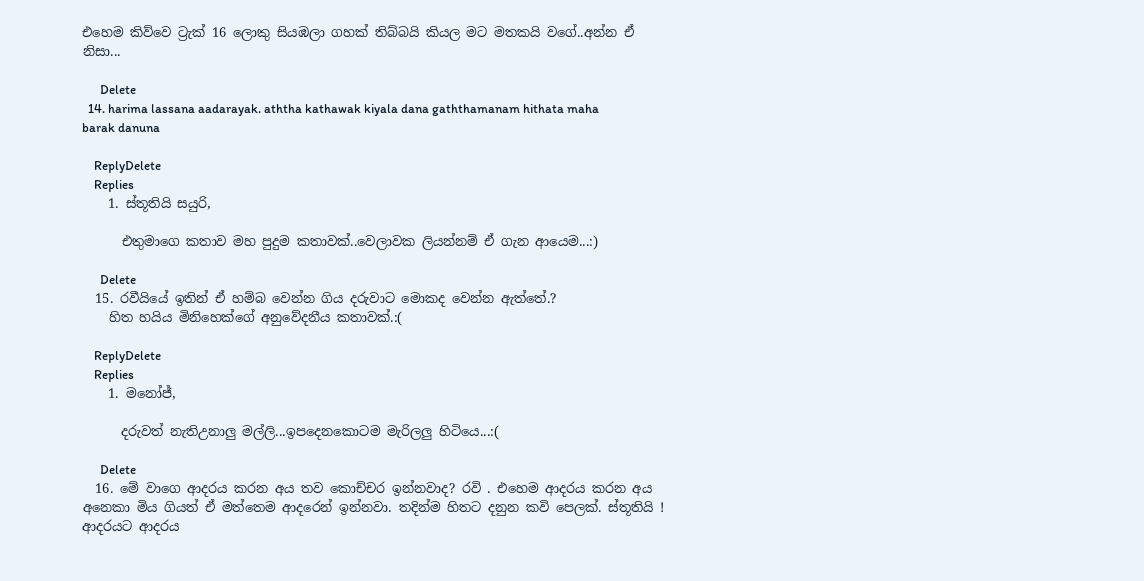එහෙම කිව්වෙ ට්‍රැක් 16 ලොකු සියඹලා ගහක් තිබ්බයි කියල මට මතකයි වගේ..අන්න ඒ නිසා...

      Delete
  14. harima lassana aadarayak. aththa kathawak kiyala dana gaththamanam hithata maha barak danuna

    ReplyDelete
    Replies
    1. ස්තූතියි සයුරි,

      එතුමාගෙ කතාව මහ පුදුම කතාවක්..වෙලාවක ලියන්නම් ඒ ගැන ආයෙම...:)

      Delete
  15. රවීයියේ ඉතින් ඒ හම්බ වෙන්න ගිය දරුවාට මොකද වෙන්න ඇත්තේ.?
    හිත හයිය මිනිහෙක්ගේ අනුවේදනීය කතාවක්.:(

    ReplyDelete
    Replies
    1. මනෝජ්,

      දරුවත් නැතිඋනාලු මල්ලි...ඉපදෙනකොටම මැරිලලු හිටියෙ...:(

      Delete
  16. මේ වාගෙ ආදරය කරන අය තව කොච්චර ඉන්නවාද? රවි . එහෙම ආදරය කරන අය අනෙකා මිය ගියත් ඒ මත්තෙම ආදරෙන් ඉන්නවා. තදින්ම හිතට දනුන කවි පෙලක්. ස්තූතියි ! ආදරයට ආදරය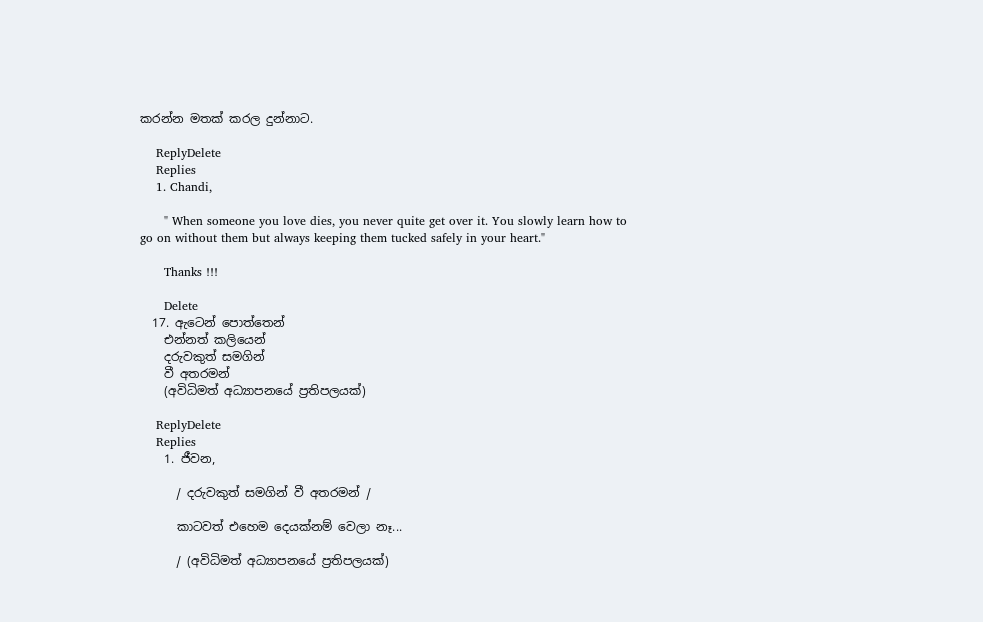කරන්න මතක් කරල දුන්නාට.

    ReplyDelete
    Replies
    1. Chandi,

      " When someone you love dies, you never quite get over it. You slowly learn how to go on without them but always keeping them tucked safely in your heart."

      Thanks !!!

      Delete
  17. ඇටෙන් පොත්තෙන්
    එන්නත් කලියෙන්
    දරුවකුත් සමගින්
    වී අතරමන්
    (අවිධිමත් අධ්‍යාපනයේ ප්‍රතිපලයක්)

    ReplyDelete
    Replies
    1. ජීවන,

      / දරුවකුත් සමගින් වී අතරමන් /

      කාටවත් එහෙම දෙයක්නම් වෙලා නෑ...

      / (අවිධිමත් අධ්‍යාපනයේ ප්‍රතිපලයක්)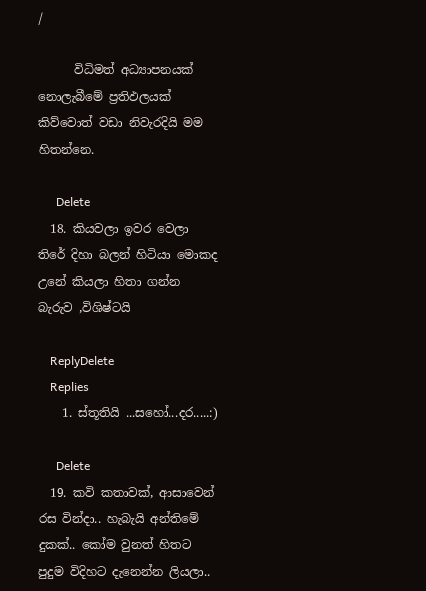/

      විධිමත් අධ්‍යාපනයක් නොලැබීමේ ප්‍රතිඵලයක් කිව්වොත් වඩා නිවැරදියි මම හිතන්නෙ.

      Delete
  18. කියවලා ඉවර වෙලා තිරේ දිහා බලන් හිටියා මොකද උනේ කියලා හිතා ගන්න බැරුව ,විශිෂ්ටයි

    ReplyDelete
    Replies
    1. ස්තූතියි ...සහෝ...දර.....:)

      Delete
  19. කවි කතාවක්, ආසාවෙන් රස වින්දා.. හැබැයි අන්තිමේ දුකක්.. කෝම වුනත් හිතට පුදුම විදිහට දැනෙන්න ලියලා..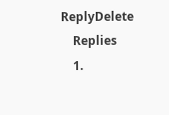ReplyDelete
    Replies
    1.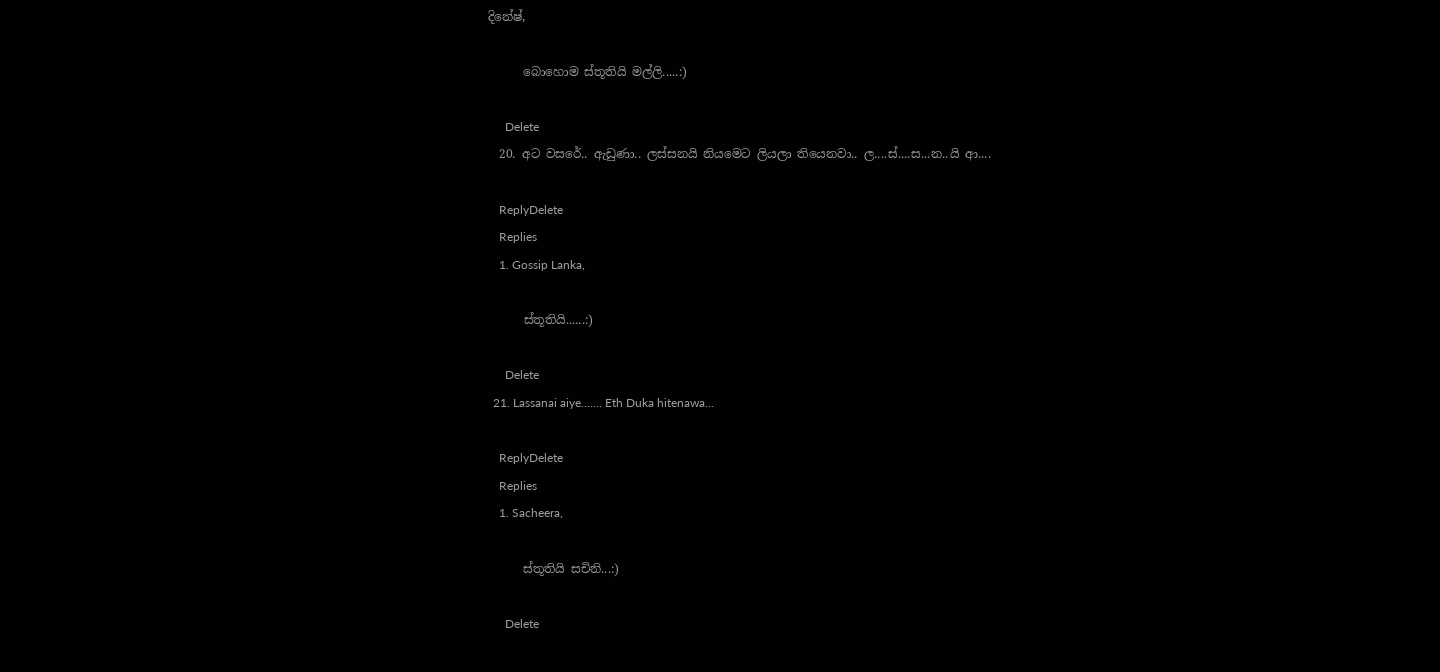දිනේෂ්,

      බොහොම ස්තූතියි මල්ලි.....:)

      Delete
  20. අට වසරේ.. ඇඩුණා.. ලස්සනයි නියමෙට ලියලා තියෙනවා.. ල....ස්....ස...න..යි ආ....

    ReplyDelete
    Replies
    1. Gossip Lanka,

      ස්තූතියි......:)

      Delete
  21. Lassanai aiye....... Eth Duka hitenawa...

    ReplyDelete
    Replies
    1. Sacheera,

      ස්තූතියි සචිනි...:)

      Delete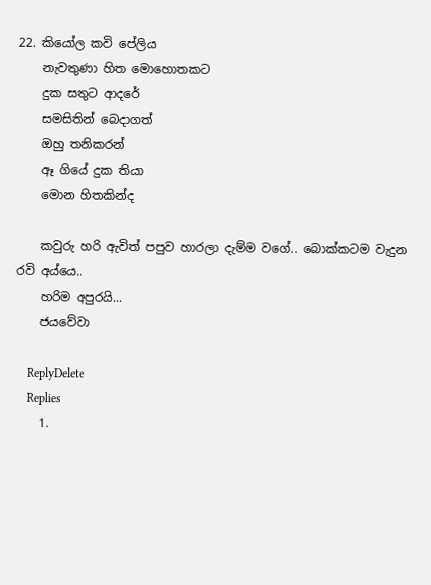22. කියෝල කවි පේලිය
    නැවතුණා හිත මොහොතකට
    දුක සතුට ආදරේ
    සමසිතින් බෙදාගත්
    ඔහු තනිකරන්
    ඈ ගියේ දුක තියා
    මොන හිතකින්ද

    කවුරු හරි ඇවිත් පපුව හාරලා දැම්ම වගේ.. බොක්කටම වැදුන රවි අය්යෙ..
    හරිම අපුරයි...
    ජයවේවා

    ReplyDelete
    Replies
    1.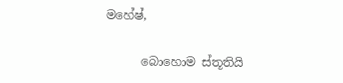මහේෂ්,

      බොහොම ස්තූතියි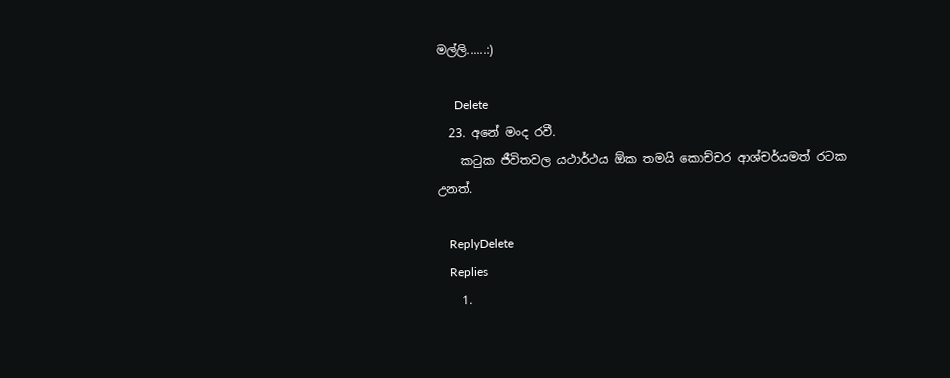මල්ලි......:)

      Delete
  23. අනේ මංද රවී.
    කටුක ජීවිතවල යථාර්ථය ඕක තමයි කොච්චර ආශ්චර්යමත් රටක උනත්.

    ReplyDelete
    Replies
    1.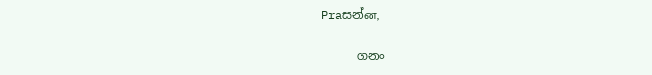Praසන්ன,

      ගනං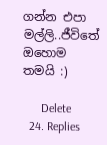ගන්න එපා මල්ලි..ජීවිතේ ඔහොම තමයි :)

      Delete
  24. Replies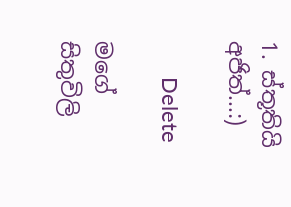1. ස්තූතියි අජිත්...:)

      Delete

මගේ සිතුවිලි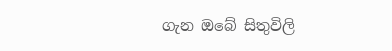ගැන ඔබේ සිතුවිලි